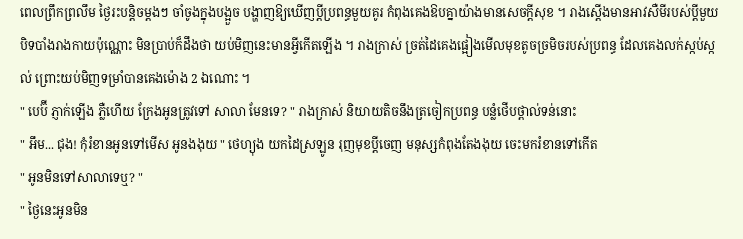ពេលព្រឹកព្រលឹម ថ្ងៃរះបន្តិចម្ដងៗ ចាំចូងក្នុងបង្អួច បង្ហាញឱ្យឃេីញប្ដីប្រពន្ធមួយគូរ កំពុងគេងឱបគ្នាយ៉ាងមានសេចក្ដីសុខ ។ រាងស្ដេីងមានអាវសឺមីរបស់ប្ដីមួយបិទបាំងរាងកាយប៉ុណ្ណោះ មិនប្រាប់ក៏ដឹងថា យប់មិញនេះមានអ្វីកេីតឡេីង ។ រាងក្រាស់ ច្រត់ដៃគេងផ្អៀងមេីលមុខតូចច្រមិចរបស់ប្រពន្ធ ដែលគេងលក់ស្កប់ស្កល់ ព្រោះយប់មិញទម្រាំបានគេងម៉ោង 2 ឯណោះ ។
" បេប៊ី ភ្ញាក់ឡេីង ភ្លឺហេីយ ក្រែងអូនត្រូវទៅ សាលា មែនទេ? " រាងក្រាស់ និយាយតិចនឹងត្រចៀកប្រពន្ធ បន្លំថេីបថ្ពាល់ទន់នោះ
" អឹម... ជុង! កុំរំខានអូនទៅមេីស អូនងងុយ " ថេហ្យុង យកដៃស្រឡូន រុញមុខប្ដីចេញ មនុស្សកំពុងតែងងុយ ចេះមករំខានទៅកេីត
" អូនមិនទៅសាលាទេឬ? "
" ថ្ងៃនេះអូនមិន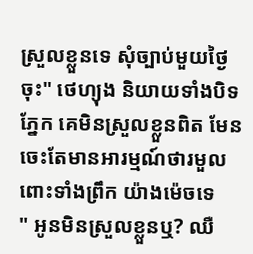ស្រួលខ្លួនទេ សុំច្បាប់មួយថ្ងៃចុះ" ថេហ្យុង និយាយទាំងបិទភ្នែក គេមិនស្រួលខ្លួនពិត មែន ចេះតែមានអារម្មណ៍ថារមួលពោះទាំងព្រឹក យ៉ាងម៉េចទេ
" អូនមិនស្រួលខ្លួនឬ? ឈឺ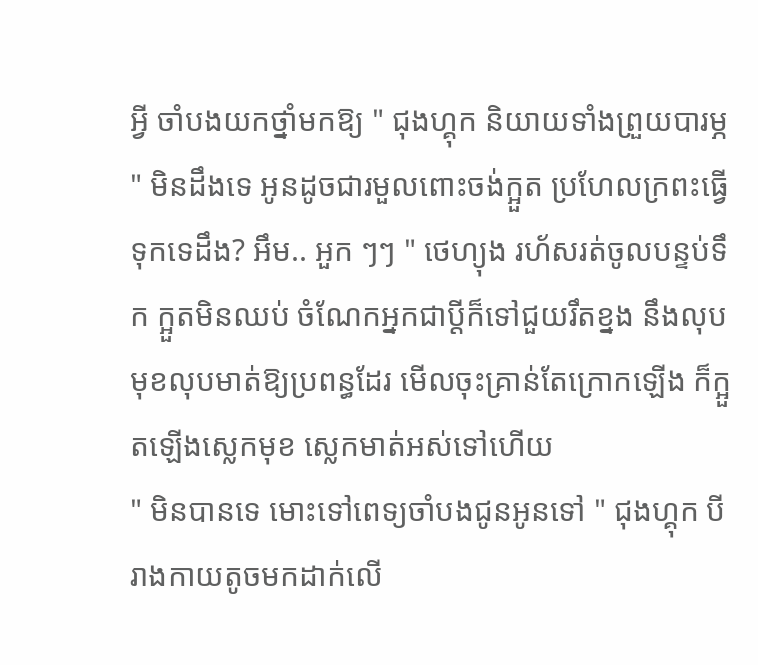អ្វី ចាំបងយកថ្នាំមកឱ្យ " ជុងហ្គុក និយាយទាំងព្រួយបារម្ភ
" មិនដឹងទេ អូនដូចជារមួលពោះចង់ក្អួត ប្រហែលក្រពះធ្វេីទុកទេដឹង? អឹម.. អួក ៗៗ " ថេហ្យុង រហ័សរត់ចូលបន្ទប់ទឹក ក្អួតមិនឈប់ ចំណែកអ្នកជាប្ដីក៏ទៅជួយរឹតខ្នង នឹងលុបមុខលុបមាត់ឱ្យប្រពន្ធដែរ មេីលចុះគ្រាន់តែក្រោកឡេីង ក៏ក្អួតឡេីងស្លេកមុខ ស្លេកមាត់អស់ទៅហេីយ
" មិនបានទេ មោះទៅពេទ្យចាំបងជូនអូនទៅ " ជុងហ្គុក បីរាងកាយតូចមកដាក់លេី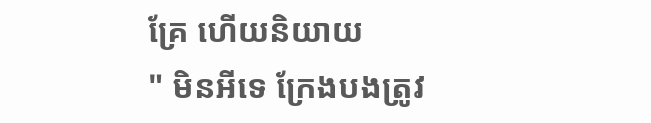គ្រែ ហេីយនិយាយ
" មិនអីទេ ក្រែងបងត្រូវ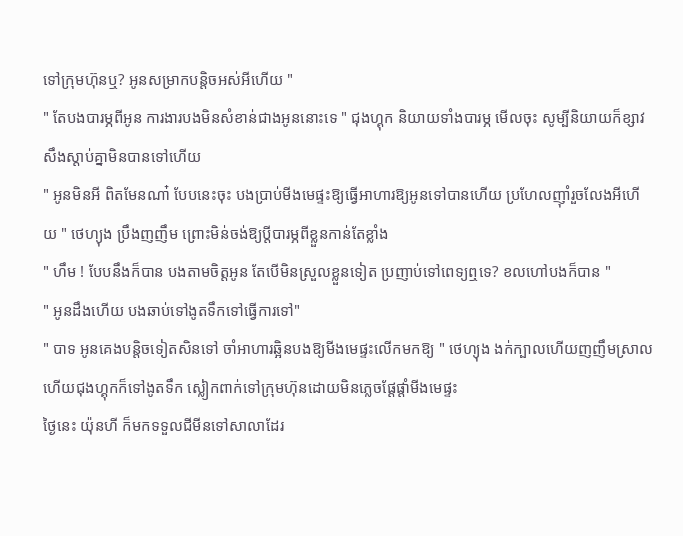ទៅក្រុមហ៊ុនឬ? អូនសម្រាកបន្តិចអស់អីហេីយ "
" តែបងបារម្ភពីអូន ការងារបងមិនសំខាន់ជាងអូននោះទេ " ជុងហ្គុក និយាយទាំងបារម្ភ មេីលចុះ សូម្បីនិយាយក៏ខ្សាវសឹងស្ដាប់គ្នាមិនបានទៅហេីយ
" អូនមិនអី ពិតមែនណា៎ បែបនេះចុះ បងប្រាប់មីងមេផ្ទះឱ្យធ្វេីអាហារឱ្យអូនទៅបានហេីយ ប្រហែលញ៊ាំរួចលែងអីហេីយ " ថេហ្យុង ប្រឹងញញឹម ព្រោះមិន់ចង់ឱ្យប្ដីបារម្ភពីខ្លួនកាន់តែខ្លាំង
" ហឹម ! បែបនឹងក៏បាន បងតាមចិត្តអូន តែបេីមិនស្រួលខ្លួនទៀត ប្រញាប់ទៅពេទ្យឮទេ? ខលហៅបងក៏បាន "
" អូនដឹងហេីយ បងឆាប់ទៅងូតទឹកទៅធ្វេីការទៅ"
" បាទ អូនគេងបន្តិចទៀតសិនទៅ ចាំអាហារឆ្អិនបងឱ្យមីងមេផ្ទះលេីកមកឱ្យ " ថេហ្យុង ងក់ក្បាលហេីយញញឹមស្រាល ហេីយជុងហ្គុកក៏ទៅងូតទឹក ស្លៀកពាក់ទៅក្រុមហ៊ុនដោយមិនភ្លេចផ្ដែផ្ដាំមីងមេផ្ទះ
ថ្ងៃនេះ យ៉ុនហី ក៏មកទទួលជីមីនទៅសាលាដែរ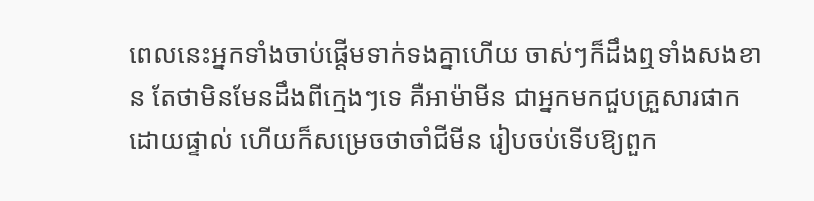ពេលនេះអ្នកទាំងចាប់ផ្ដេីមទាក់ទងគ្នាហេីយ ចាស់ៗក៏ដឹងឮទាំងសងខាន តែថាមិនមែនដឹងពីក្មេងៗទេ គឺអាម៉ាមីន ជាអ្នកមកជួបគ្រួសារផាក ដោយផ្ទាល់ ហេីយក៏សម្រេចថាចាំជីមីន រៀបចប់ទេីបឱ្យពួក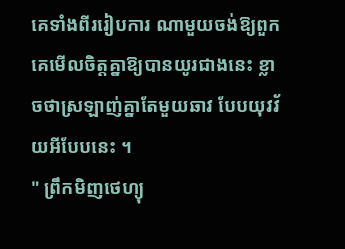គេទាំងពីររៀបការ ណាមួយចង់ឱ្យពួកគេមេីលចិត្តគ្នាឱ្យបានយូរជាងនេះ ខ្លាចថាស្រឡាញ់គ្នាតែមួយឆាវ បែបយុវវ័យអីបែបនេះ ។
" ព្រឹកមិញថេហ្យុ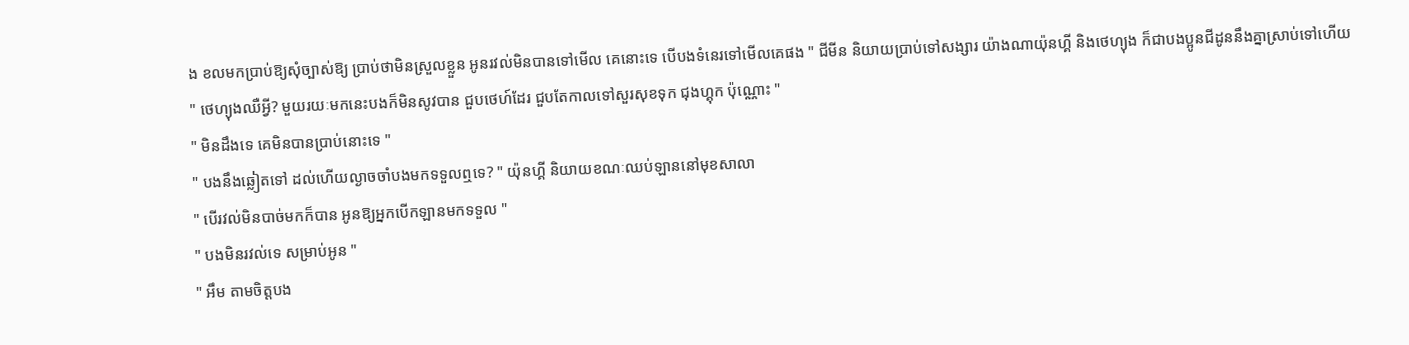ង ខលមកប្រាប់ឱ្យសុំច្បាស់ឱ្យ ប្រាប់ថាមិនស្រួលខ្លួន អូនរវល់មិនបានទៅមេីល គេនោះទេ បេីបងទំនេរទៅមេីលគេផង " ជីមីន និយាយប្រាប់ទៅសង្សារ យ៉ាងណាយ៉ុនហ្គី និងថេហ្យុង ក៏ជាបងប្អូនជីដូននឹងគ្នាស្រាប់ទៅហេីយ
" ថេហ្យុងឈឺអ្វី? មួយរយៈមកនេះបងក៏មិនសូវបាន ជួបថេហ៍ដែរ ជួបតែកាលទៅសួរសុខទុក ជុងហ្គុក ប៉ុណ្ណោះ "
" មិនដឹងទេ គេមិនបានប្រាប់នោះទេ "
" បងនឹងឆ្លៀតទៅ ដល់ហេីយល្ងាចចាំបងមកទទួលឮទេ? " យ៉ុនហ្គី និយាយខណៈឈប់ឡាននៅមុខសាលា
" បេីរវល់មិនបាច់មកក៏បាន អូនឱ្យអ្នកបេីកឡានមកទទួល "
" បងមិនរវល់ទេ សម្រាប់អូន "
" អឹម តាមចិត្តបង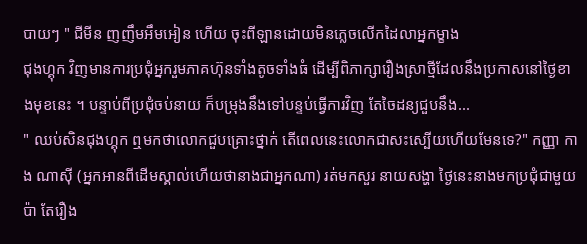បាយៗ " ជីមីន ញញឹមអឹមអៀន ហេីយ ចុះពីឡានដោយមិនភ្លេចលេីកដៃលាអ្នកម្ខាង
ជុងហ្គុក វិញមានការប្រជុំអ្នករួមភាគហ៊ុនទាំងតូចទាំងធំ ដេីម្បីពិភាក្សារឿងស្រាថ្មីដែលនឹងប្រកាសនៅថ្ងៃខាងមុខនេះ ។ បន្ទាប់ពីប្រជុំចប់នាយ ក៏បម្រុងនឹងទៅបន្ទប់ធ្វេីការវិញ តែចៃដន្យជួបនឹង...
" ឈប់សិនជុងហ្គុក ឮមកថាលោកជួបគ្រោះថ្នាក់ តេីពេលនេះលោកជាសះស្បេីយហេីយមែនទេ?" កញ្ញា កាង ណាសុី (អ្នកអានពីដេីមស្គាល់ហេីយថានាងជាអ្នកណា) រត់មកសួរ នាយសង្ហា ថ្ងៃនេះនាងមកប្រជុំជាមួយប៉ា តែរឿង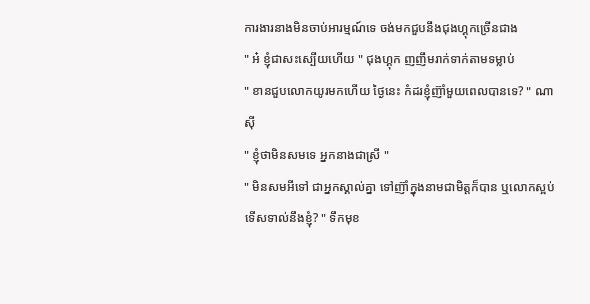ការងារនាងមិនចាប់អារម្មណ៍ទេ ចង់មកជួបនឹងជុងហ្គុកច្រេីនជាង
" អ៎ ខ្ញុំជាសះស្បេីយហេីយ " ជុងហ្គុក ញញឹមរាក់ទាក់តាមទម្លាប់
" ខានជួបលោកយូរមកហេីយ ថ្ងៃនេះ កំដរខ្ញុំញ៊ាំមួយពេលបានទេ? " ណាសុី
" ខ្ញុំថាមិនសមទេ អ្នកនាងជាស្រី "
" មិនសមអីទៅ ជាអ្នកស្គាល់គ្នា ទៅញ៊ាំក្នុងនាមជាមិត្តក៏បាន ឬលោកស្អប់ទេីសទាល់នឹងខ្ញុំ? " ទឹកមុខ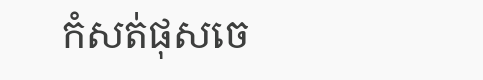កំសត់ផុសចេ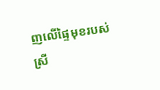ញលេីផ្ទៃមុខរបស់ ស្រី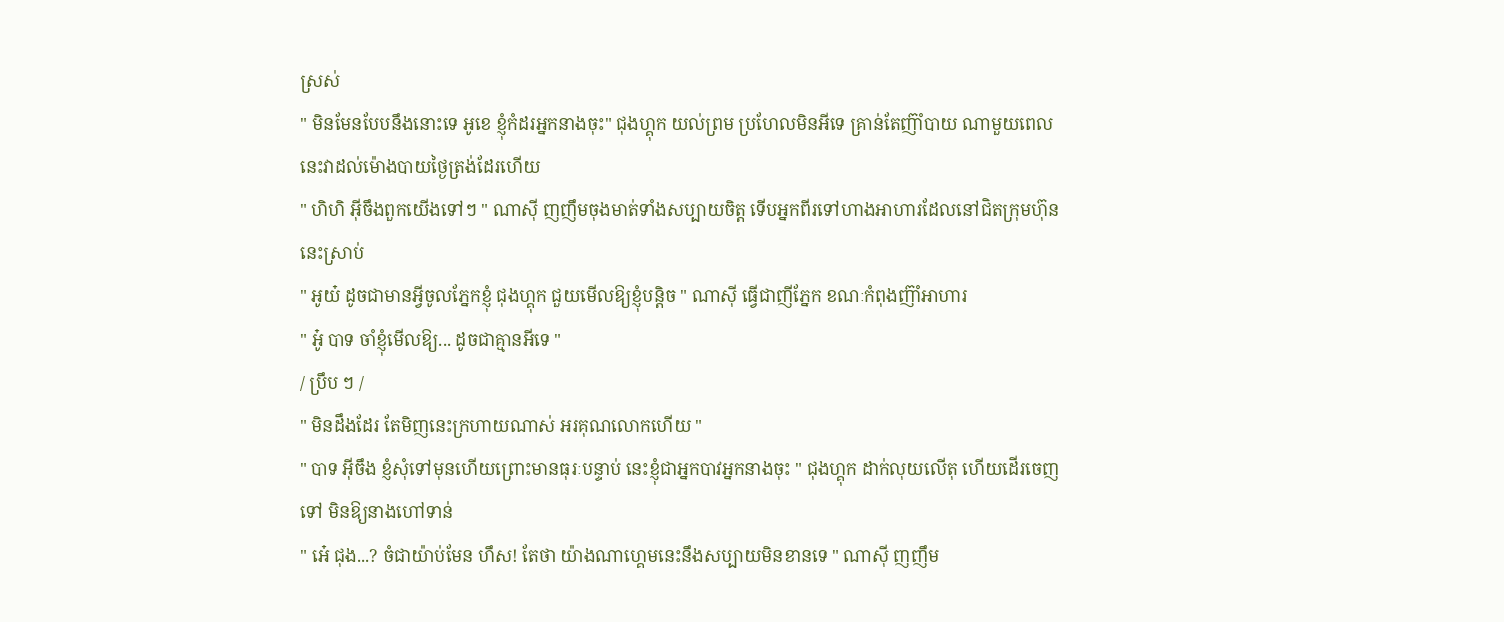ស្រស់
" មិនមែនបែបនឹងនោះទេ អូខេ ខ្ញុំកំដរអ្នកនាងចុះ" ជុងហ្គុក យល់ព្រម ប្រហែលមិនអីទេ គ្រាន់តែញ៊ាំបាយ ណាមួយពេលនេះវាដល់ម៉ោងបាយថ្ងៃត្រង់ដែរហេីយ
" ហិហិ អ៊ីចឹងពួកយេីងទៅៗ " ណាសុី ញញឹមចុងមាត់ទាំងសប្បាយចិត្ត ទេីបអ្នកពីរទៅហាងអាហារដែលនៅជិតក្រុមហ៊ុននេះស្រាប់
" អូយ៎ ដូចជាមានអ្វីចូលភ្នែកខ្ញុំ ជុងហ្គុក ជួយមេីលឱ្យខ្ញុំបន្តិច " ណាសុី ធ្វេីជាញីភ្នែក ខណៈកំពុងញ៊ាំអាហារ
" អូ៎ បាទ ចាំខ្ញុំមេីលឱ្យ... ដូចជាគ្មានអីទេ "
/ ប្រឹប ៗ /
" មិនដឹងដែរ តែមិញនេះក្រហាយណាស់ អរគុណលោកហេីយ "
" បាទ អ៊ីចឹង ខ្ញំសុំទៅមុនហេីយព្រោះមានធុរៈបន្ទាប់ នេះខ្ញុំជាអ្នកបាវអ្នកនាងចុះ " ជុងហ្គុក ដាក់លុយលេីតុ ហេីយដេីរចេញទៅ មិនឱ្យនាងហៅទាន់
" អេ៎ ជុង...? ចំជាយ៉ាប់មែន ហឹស! តែថា យ៉ាងណាហ្គេមនេះនឹងសប្បាយមិនខានទេ " ណាសុី ញញឹម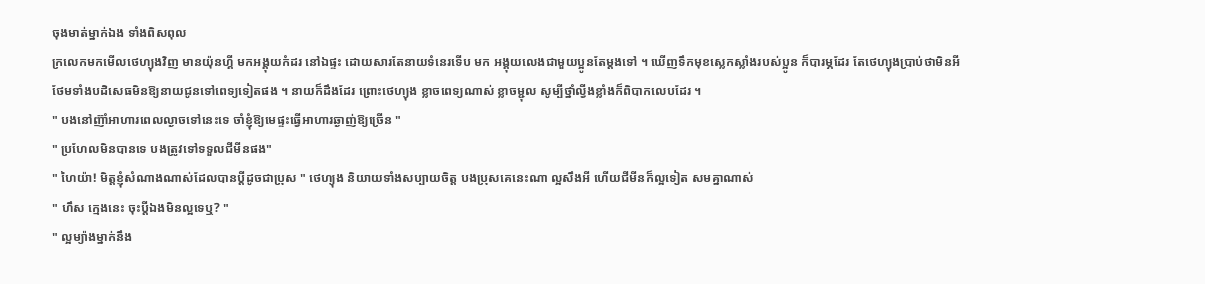ចុងមាត់ម្នាក់ឯង ទាំងពិសពុល
ក្រលេកមកមេីលថេហ្យុងវិញ មានយ៉ុនហ្គី មកអង្គុយកំដរ នៅឯផ្ទះ ដោយសារតែនាយទំនេរទេីប មក អង្គុយលេងជាមួយប្អូនតែម្ដងទៅ ។ ឃេីញទឹកមុខស្លេកស្លាំងរបស់ប្អូន ក៏បារម្ភដែរ តែថេហ្យុងប្រាប់ថាមិនអី ថែមទាំងបដិសេធមិនឱ្យនាយជូនទៅពេទ្យទៀតផង ។ នាយក៏ដឹងដែរ ព្រោះថេហ្យុង ខ្លាចពេទ្យណាស់ ខ្លាចម្ជុល សូម្បីថ្នាំល្វីងខ្លាំងក៏ពិបាកលេបដែរ ។
" បងនៅញ៊ាំអាហារពេលល្ងាចទៅនេះទេ ចាំខ្ញុំឱ្យមេផ្ទះធ្វេីអាហារឆ្ងាញ់ឱ្យច្រេីន "
" ប្រហែលមិនបានទេ បងត្រូវទៅទទួលជីមីនផង"
" ហៃយ៉ា! មិត្តខ្ញុំសំណាងណាស់ដែលបានប្ដីដូចជាប្រុស " ថេហ្យុង និយាយទាំងសប្បាយចិត្ត បងប្រុសគេនេះណា ល្អសឹងអី ហេីយជីមីនក៏ល្អទៀត សមគ្នាណាស់
" ហឹស ក្មេងនេះ ចុះប្ដីឯងមិនល្អទេឬ? "
" ល្អម្យ៉ាងម្នាក់នឹង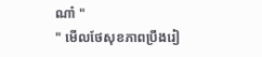ណា៎ "
" មេីលថែសុខភាពប្រឹងរៀ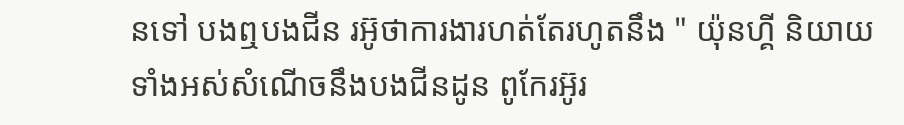នទៅ បងឮបងជីន រអ៊ូថាការងារហត់តែរហូតនឹង " យ៉ុនហ្គី និយាយទាំងអស់សំណេីចនឹងបងជីនដូន ពូកែរអ៊ូរ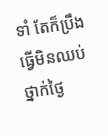ទាំ តែក៏ប្រឹងធ្វេីមិនឈប់ ថ្នាក់ថ្ងៃ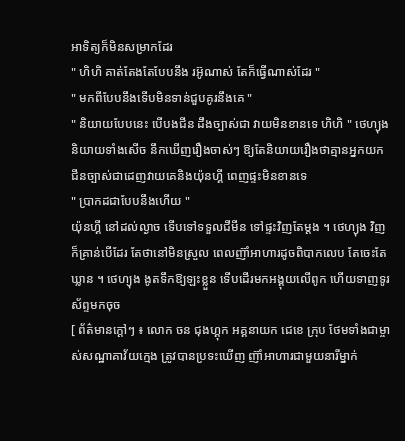អាទិត្យក៏មិនសម្រាកដែរ
" ហិហិ គាត់តែងតែបែបនឹង រអ៊ូណាស់ តែក៏ធ្វេីណាស់ដែរ "
" មកពីបែបនឹងទេីបមិនទាន់ជួបគូរនឹងគេ "
" និយាយបែបនេះ បេីបងជីន ដឹងច្បាស់ជា វាយមិនខានទេ ហិហិ " ថេហ្យុង និយាយទាំងសេីច នឹកឃេីញរឿងចាស់ៗ ឱ្យតែនិយាយរឿងថាគ្មានអ្នកយក ជីនច្បាស់ជាដេញវាយគេនិងយ៉ុនហ្គី ពេញផ្ទះមិនខានទេ
" ប្រាកដជាបែបនឹងហេីយ "
យ៉ុនហ្គី នៅដល់ល្ងាច ទេីបទៅទទួលជីមីន ទៅផ្ទះវិញតែម្ដង ។ ថេហ្យុង វិញក៏គ្រាន់បេីដែរ តែថានៅមិនស្រួល ពេលញ៊ាំអាហារដូចពិបាកលេប តែចេះតែឃ្លាន ។ ថេហ្យុង ងូតទឹកឱ្យឡះខ្លួន ទេីបដេីរមកអង្គុយលេីពូក ហេីយទាញទូរស័ព្ទមកចុច
[ ព័ត៌មានក្ដៅៗ ៖ លោក ចន ជុងហ្គុក អគ្គនាយក ជេខេ ក្រុប ថែមទាំងជាម្ចាស់សណ្ឋាគាវ័យក្មេង ត្រូវបានប្រទះឃេីញ ញ៊ាំអាហារជាមួយនារីម្នាក់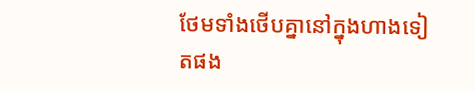ថែមទាំងថេីបគ្នានៅក្នុងហាងទៀតផង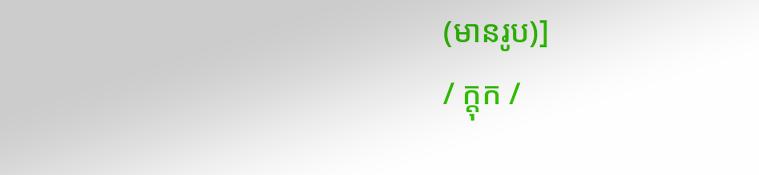(មានរូប)]
/ ក្តុក /